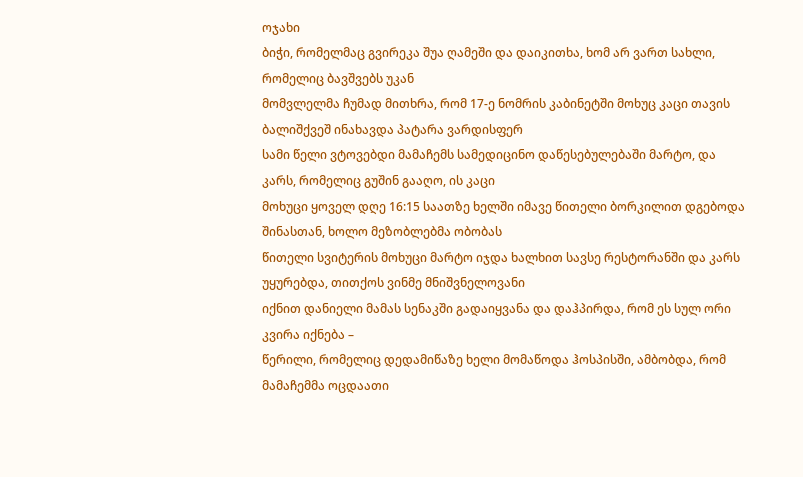ოჯახი
ბიჭი, რომელმაც გვირეკა შუა ღამეში და დაიკითხა, ხომ არ ვართ სახლი, რომელიც ბავშვებს უკან
მომვლელმა ჩუმად მითხრა, რომ 17-ე ნომრის კაბინეტში მოხუც კაცი თავის ბალიშქვეშ ინახავდა პატარა ვარდისფერ
სამი წელი ვტოვებდი მამაჩემს სამედიცინო დაწესებულებაში მარტო, და კარს, რომელიც გუშინ გააღო, ის კაცი
მოხუცი ყოველ დღე 16:15 საათზე ხელში იმავე წითელი ბორკილით დგებოდა შინასთან, ხოლო მეზობლებმა ობობას
წითელი სვიტერის მოხუცი მარტო იჯდა ხალხით სავსე რესტორანში და კარს უყურებდა, თითქოს ვინმე მნიშვნელოვანი
იქნით დანიელი მამას სენაკში გადაიყვანა და დაჰპირდა, რომ ეს სულ ორი კვირა იქნება –
წერილი, რომელიც დედამიწაზე ხელი მომაწოდა ჰოსპისში, ამბობდა, რომ მამაჩემმა ოცდაათი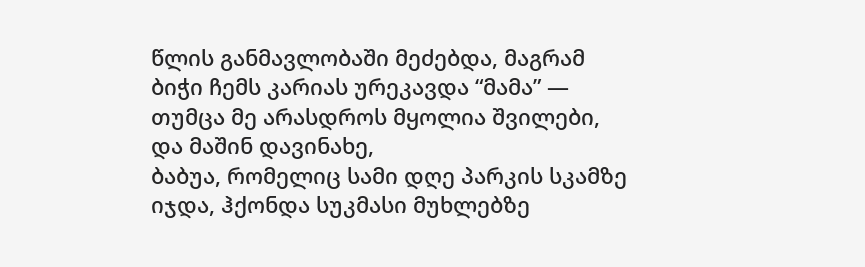წლის განმავლობაში მეძებდა, მაგრამ
ბიჭი ჩემს კარიას ურეკავდა “მამა” — თუმცა მე არასდროს მყოლია შვილები, და მაშინ დავინახე,
ბაბუა, რომელიც სამი დღე პარკის სკამზე იჯდა, ჰქონდა სუკმასი მუხლებზე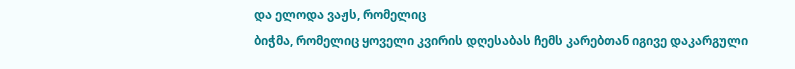და ელოდა ვაჟს, რომელიც
ბიჭმა, რომელიც ყოველი კვირის დღესაბას ჩემს კარებთან იგივე დაკარგული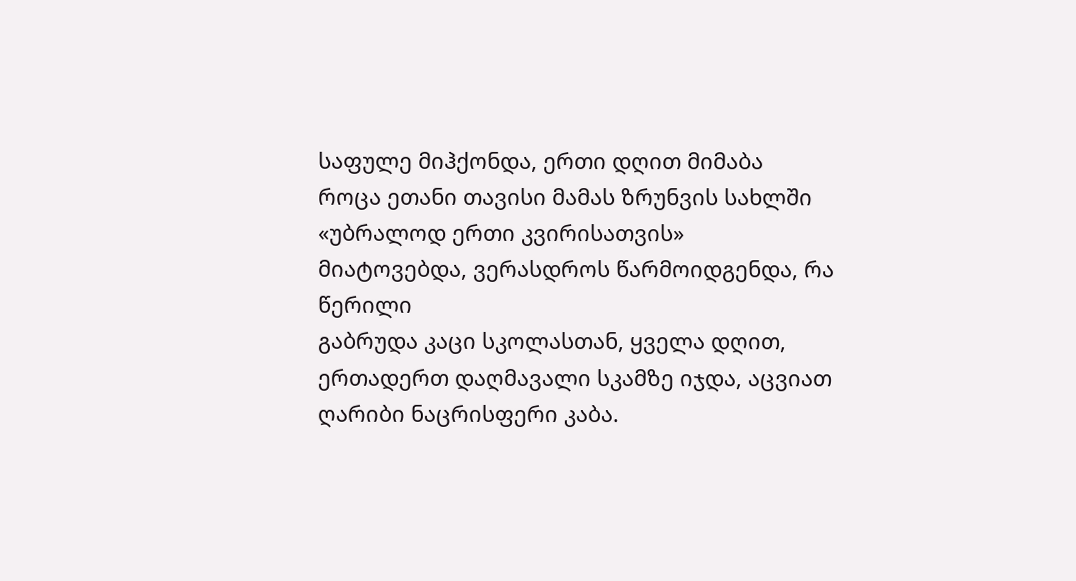საფულე მიჰქონდა, ერთი დღით მიმაბა
როცა ეთანი თავისი მამას ზრუნვის სახლში «უბრალოდ ერთი კვირისათვის» მიატოვებდა, ვერასდროს წარმოიდგენდა, რა წერილი
გაბრუდა კაცი სკოლასთან, ყველა დღით, ერთადერთ დაღმავალი სკამზე იჯდა, აცვიათ ღარიბი ნაცრისფერი კაბა.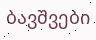ბავშვები